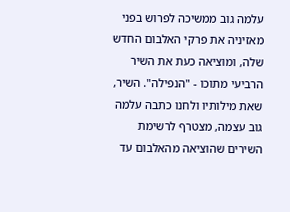עלמה גוב ממשיכה לפרוש בפני מאזיניה את פרקי האלבום החדש שלה, ומוציאה כעת את השיר הרביעי מתוכו - "הנפילה". השיר, שאת מילותיו ולחנו כתבה עלמה גוב עצמה, מצטרף לרשימת השירים שהוציאה מהאלבום עד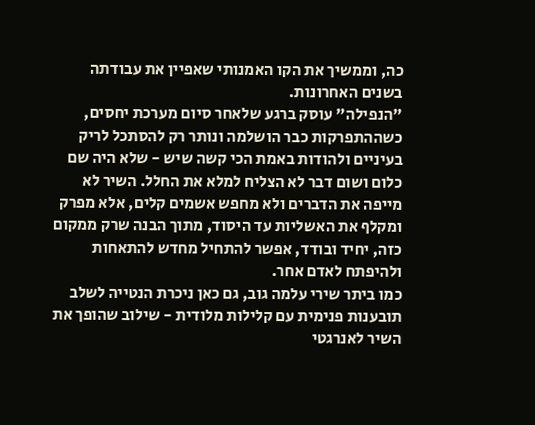כה, וממשיך את הקו האמנותי שאפיין את עבודתה בשנים האחרונות.
"הנפילה" עוסק ברגע שלאחר סיום מערכת יחסים, כשההתפרקות כבר הושלמה ונותר רק להסתכל לריק בעיניים ולהודות באמת הכי קשה שיש - שלא היה שם כלום ושום דבר לא הצליח למלא את החלל. השיר לא מייפה את הדברים ולא מחפש אשמים קלים, אלא מפרק ומקלף את האשליות עד היסוד, מתוך הבנה שרק ממקום כזה, יחיד ובודד, אפשר להתחיל מחדש להתאחות ולהיפתח לאדם אחר.
כמו ביתר שירי עלמה גוב, גם כאן ניכרת הנטייה לשלב תובענות פנימית עם קלילות מלודית - שילוב שהופך את השיר לאנרגטי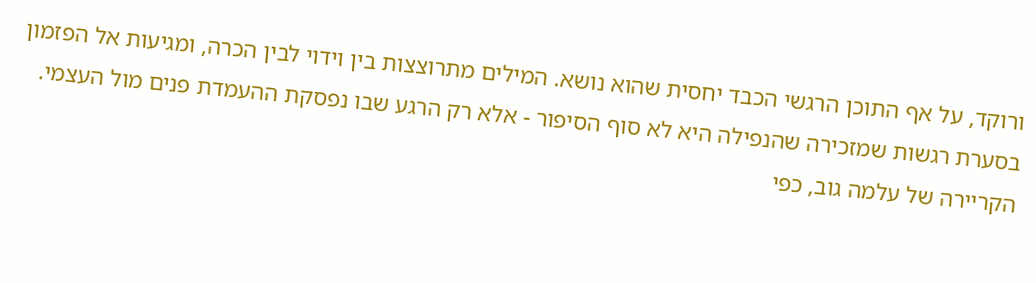ורוקד, על אף התוכן הרגשי הכבד יחסית שהוא נושא. המילים מתרוצצות בין וידוי לבין הכרה, ומגיעות אל הפזמון בסערת רגשות שמזכירה שהנפילה היא לא סוף הסיפור - אלא רק הרגע שבו נפסקת ההעמדת פנים מול העצמי.
הקריירה של עלמה גוב, כפי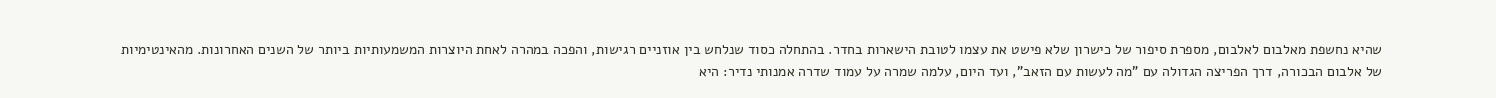שהיא נחשפת מאלבום לאלבום, מספרת סיפור של כישרון שלא פישט את עצמו לטובת הישארות בחדר. בהתחלה כסוד שנלחש בין אוזניים רגישות, והפכה במהרה לאחת היוצרות המשמעותיות ביותר של השנים האחרונות. מהאינטימיות של אלבום הבכורה, דרך הפריצה הגדולה עם "מה לעשות עם הזאב", ועד היום, עלמה שמרה על עמוד שדרה אמנותי נדיר: היא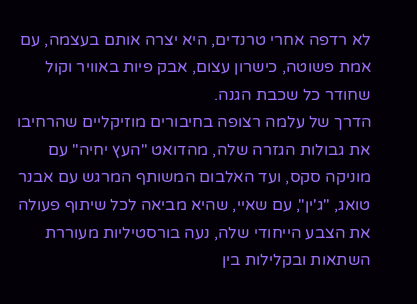לא רדפה אחרי טרנדים, היא יצרה אותם בעצמה, עם אמת פשוטה, כישרון עצום, אבק פיות באוויר וקול שחודר כל שכבת הגנה.
הדרך של עלמה רצופה בחיבורים מוזיקליים שהרחיבו את גבולות הגזרה שלה, מהדואט "העץ יחיה" עם מוניקה סקס, ועד האלבום המשותף המרגש עם אבנר טואג, "ג'ין", עם שאיי, שהיא מביאה לכל שיתוף פעולה את הצבע הייחודי שלה, נעה בורסטיליות מעוררת השתאות ובקלילות בין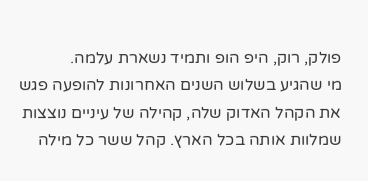פולק, רוק, היפ הופ ותמיד נשארת עלמה.
מי שהגיע בשלוש השנים האחרונות להופעה פגש את הקהל האדוק שלה, קהילה של עיניים נוצצות שמלוות אותה בכל הארץ. קהל ששר כל מילה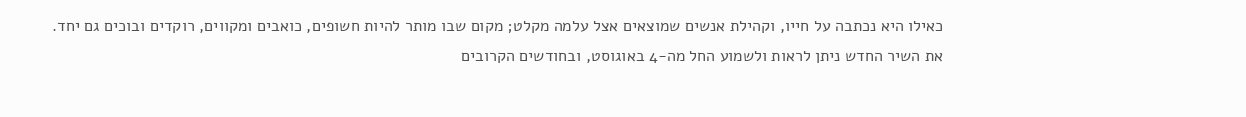כאילו היא נכתבה על חייו, וקהילת אנשים שמוצאים אצל עלמה מקלט; מקום שבו מותר להיות חשופים, כואבים ומקווים, רוקדים ובוכים גם יחד.
את השיר החדש ניתן לראות ולשמוע החל מה-4 באוגוסט, ובחודשים הקרובים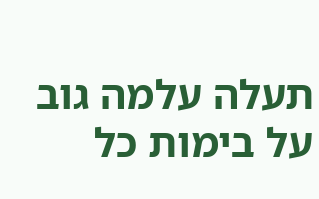תעלה עלמה גוב על בימות כל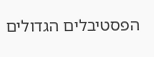הפסטיבלים הגדולים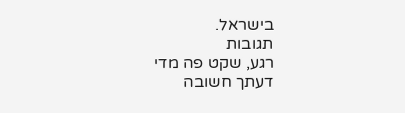בישראל.
תגובות
רגע, שקט פה מדי
דעתך חשובה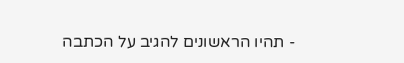- תהיו הראשונים להגיב על הכתבה